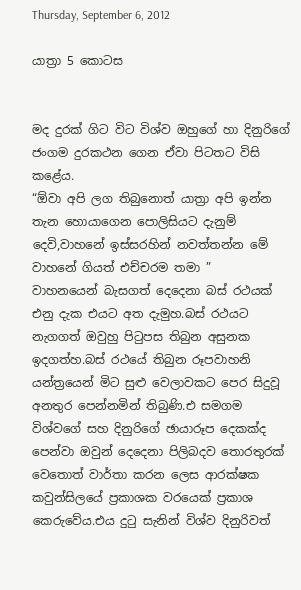Thursday, September 6, 2012

යාත්‍රා 5 කොටස


මද දුරක් ගිට විට විශ්ව ඔහුගේ හා දිනුරිගේ ජංගම දුරකථන ගෙන ඒවා පිටතට විසි කළේය.
“ඕවා අපි ලග තිබුනොත් යාත්‍රා අපි ඉන්න තැන හොයාගෙන පොලිසියට දැනුම් දෙවි,වාහනේ ඉස්සරහින් නවත්තන්න මේ වාහනේ ගියත් එච්චරම තමා ”
වාහනයෙන් බැසගත් දෙදෙනා බස් රථයක් එනු දැක එයට අත දැමුහ.බස් රථයට නැගගත් ඔවුහු පිටුපස තිබුන අසුනක ඉදගත්හ.බස් රථයේ තිබුන රූපවාහනි යන්ත්‍රයෙන් මිට සුළු වෙලාවකට පෙර සිදුවූ අනතුර පෙන්නමින් තිබුණි.එ සමගම විශ්වගේ සහ දිනුරිගේ ඡායාරූප දෙකක්ද පෙන්වා ඔවුන් දෙදෙනා පිලිබදව තොරතුරක් වෙතොත් වාර්තා කරන ලෙස ආරක්ෂක කවුන්සිලයේ ප්‍රකාශක වරයෙක් ප්‍රකාශ කෙරුවේය.එය දුටු සැනින් විශ්ව දිනුරිවත්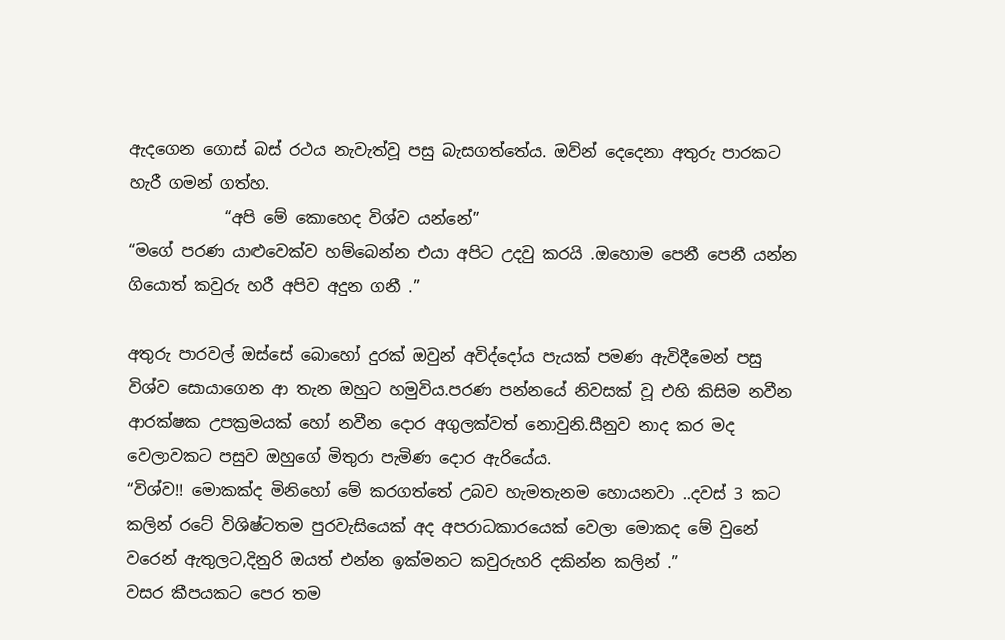ඇදගෙන ගොස් බස් රථය නැවැත්වූ පසු බැසගත්තේය. ඔව්න් දෙදෙනා අතුරු පාරකට හැරී ගමන් ගත්හ.
            “අපි මේ කොහෙද විශ්ව යන්නේ”
“මගේ පරණ යාළුවෙක්ව හම්බෙන්න එයා අපිට උදවු කරයි .ඔහොම පෙනී පෙනී යන්න ගියොත් කවුරු හරී අපිව අදුන ගනී .”

අතුරු පාරවල් ඔස්සේ බොහෝ දුරක් ඔවුන් අවිද්දෝය පැයක් පමණ ඇවිදීමෙන් පසු විශ්ව සොයාගෙන ආ තැන ඔහුට හමුවිය.පරණ පන්නයේ නිවසක් වූ එහි කිසිම නවීන ආරක්ෂක උපක්‍රමයක් හෝ නවීන දොර අගුලක්වත් නොවුනි.සීනුව නාද කර මද වෙලාවකට පසුව ඔහුගේ මිතුරා පැමිණ දොර ඇරියේය.
“විශ්ව!! මොකක්ද මිනිහෝ මේ කරගත්තේ උබව හැමතැනම හොයනවා ..දවස් 3 කට කලින් රටේ විශිෂ්ටතම පුරවැසියෙක් අද අපරාධකාරයෙක් වෙලා මොකද මේ වුනේ වරෙන් ඇතුලට,දිනුරි ඔයත් එන්න ඉක්මනට කවුරුහරි දකින්න කලින් .”
වසර කීපයකට පෙර තම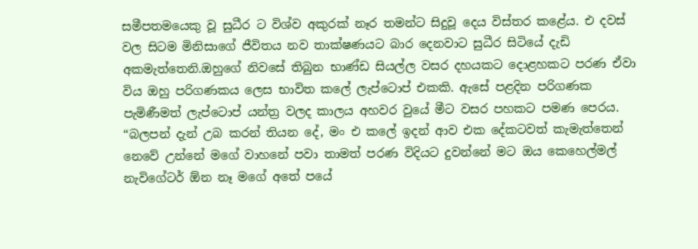සමීපතමයෙකු වූ සුධීර ට විශ්ව අකුරක් නෑර තමන්ට සිදුවූ දෙය විස්තර කළේය. එ දවස් වල සිටම මිනිසාගේ ජීවිතය නව තාක්ෂණයට බාර දෙනවාට සුධීර සිටියේ දැඩි අකමැත්තෙනි.ඔහුගේ නිවසේ තිබුන භාණ්ඩ සියල්ල වසර දහයකට දොළහකට පරණ ඒවා විය ඔහු පරිගණකය ලෙස භාවිත කලේ ලැප්ටොප් එකකි. ඇසේ පළදින පරිගණක පැමිණීමත් ලැප්ටොප් යන්ත්‍ර වලද කාලය අහවර වුයේ මීට වසර පහකට පමණ පෙරය.
“බලපන් දැන් උබ කරන් තියන දේ, මං එ කලේ ඉදන් ආව එක දේකටවත් කැමැත්තෙන් නෙවේ උන්නේ මගේ වාහනේ පවා තාමත් පරණ විදියට දුවන්නේ මට ඔය කෙහෙල්මල් නැවිගේටර් ඕන නෑ මගේ අතේ පයේ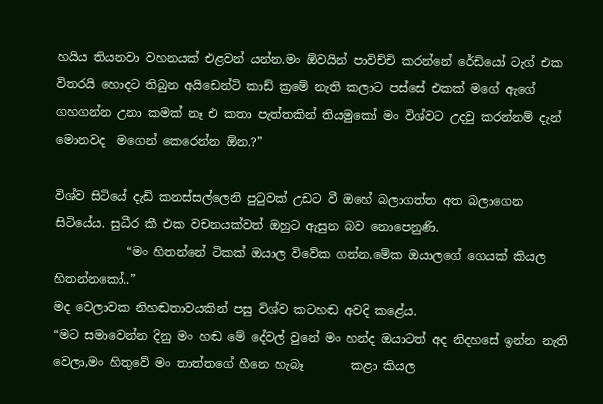හයිය තියනවා වහනයක් එළවන් යන්න.මං ඕවයින් පාවිච්චි කරන්නේ රේඩියෝ ටැග් එක විතරයි හොදට තිබුන අයිඩෙන්ටි කාඩ් ක්‍රමේ නැති කලාට පස්සේ එකක් මගේ ඇගේ ගහගන්න උනා කමක් නෑ එ කතා පැත්තකින් තියමුකෝ මං විශ්වට උදවු කරන්නම් දැන් මොනවද  මගෙන් කෙරෙන්න ඕන.?”

විශ්ව සිටියේ දැඩි කනස්සල්ලෙනි පුටුවක් උඩට වී ඔහේ බලාගත්ත අත බලාගෙන සිටියේය. සුධීර කී එක වචනයක්වත් ඔහුට ඇසුන බව නොපෙනුණි.
            “මං හිතන්නේ ටිකක් ඔයාල විවේක ගන්න.මේක ඔයාලගේ ගෙයක් කියල හිතන්නකෝ..”
මද වෙලාවක නිහඬතාවයකින් පසු විශ්ව කටහඬ අවදි කළේය.
“මට සමාවෙන්න දිනු මං හඬ මේ දේවල් වුනේ මං හන්ද ඔයාටත් අද නිදහසේ ඉන්න නැති වෙලා,මං හිතුවේ මං තාත්තගේ හීනෙ හැබෑ        කළා කියල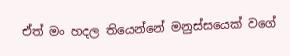ඒත් මං හදල තියෙන්නේ මනුස්සයෙක් වගේ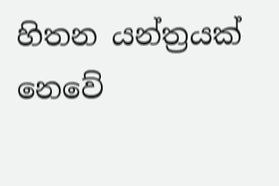හිතන යන්ත්‍රයක් නෙවේ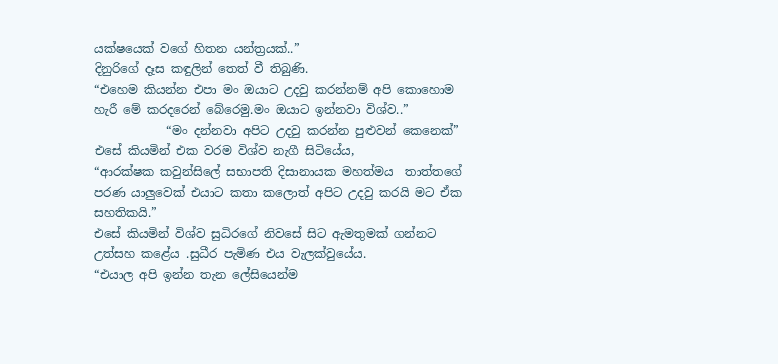යක්ෂයෙක් වගේ හිතන යන්ත්‍රයක්..”
දිනුරිගේ දෑස කඳුලින් තෙත් වී තිබුණි.
“එහෙම කියන්න එපා මං ඔයාට උදවු කරන්නම් අපි කොහොම හැරී මේ කරදරෙන් බේරෙමු.මං ඔයාට ඉන්නවා විශ්ව..”
            “මං දන්නවා අපිට උදවු කරන්න පුළුවන් කෙනෙක්”
එසේ කියමින් එක වරම විශ්ව නැගී සිටියේය,
“ආරක්ෂක කවුන්සිලේ සභාපති දිසානායක මහත්මය  තාත්තගේ පරණ යාලුවෙක් එයාට කතා කලොත් අපිට උදවු කරයි මට ඒක සහතිකයි.”
එසේ කියමින් විශ්ව සුධිරගේ නිවසේ සිට ඇමතුමක් ගන්නට උත්සහ කළේය .සුධීර පැමිණ එය වැලක්වුයේය.
“එයාල අපි ඉන්න තැන ලේසියෙන්ම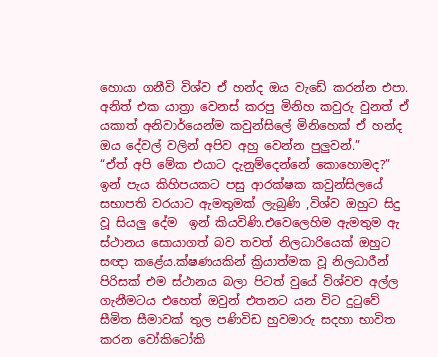හොයා ගනීවි විශ්ව ඒ හන්ද ඔය වැඩේ කරන්න එපා. අනිත් එක යාත්‍රා වෙනස් කරපු මිනිහ කවුරු වුනත් ඒ යකාත් අනිවාර්යෙන්ම කවුන්සිලේ මිනිහෙක් ඒ හන්ද ඔය දේවල් වලින් අපිව අහු වෙන්න පුලුවන්.”
“ඒත් අපි මේක එයාට දැනුම්දෙන්නේ කොහොමද?”
ඉන් පැය කිහිපයකට පසු ආරක්ෂක කවුන්සිලයේ සභාපති වරයාට ඇමතුමක් ලැබුණි ,විශ්ව ඔහුට සිදු වූ සියලු දේම  ඉන් කියවිණි.එවෙලෙහිම ඇමතුම ඇ ස්ථානය සොයාගත් බව තවත් නිලධාරියෙක් ඔහුට සඥා කළේය.ක්ෂණයකින් ක්‍රියාත්මක වූ නිලධාරීන් පිරිසක් එම ස්ථානය බලා පිටත් වුයේ විශ්වව අල්ල ගැනීමටය එහෙත් ඔවුන් එතනට යන විට දුටුවේ සීමිත සීමාවක් තුල පණිවිඩ හුවමාරු සදහා භාවිත කරන වෝකිටෝකි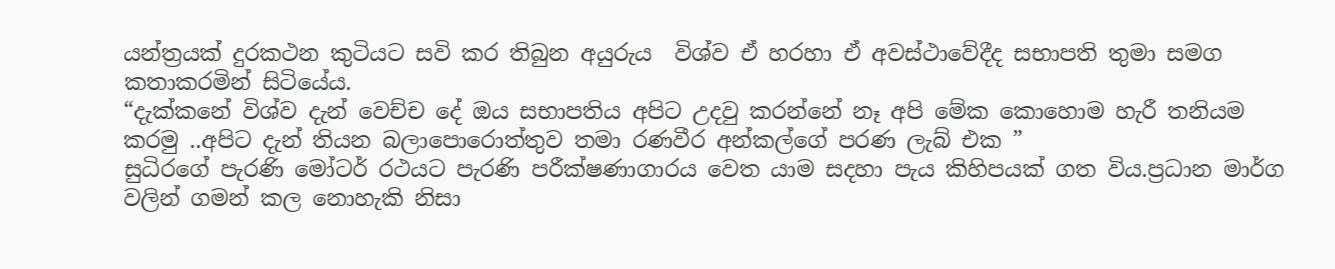යන්ත්‍රයක් දුරකථන කුටියට සවි කර තිබුන අයුරුය  විශ්ව ඒ හරහා ඒ අවස්ථාවේදීද සභාපති තුමා සමග කතාකරමින් සිටියේය.
“දැක්කනේ විශ්ව දැන් වෙච්ච දේ ඔය සභාපතිය අපිට උදවු කරන්නේ නෑ අපි මේක කොහොම හැරී තනියම කරමු ..අපිට දැන් තියන බලාපොරොත්තුව තමා රණවීර අන්කල්ගේ පරණ ලැබ් එක ”
සුධිරගේ පැරණි මෝටර් රථයට පැරණි පරීක්ෂණාගාරය වෙත යාම සදහා පැය කිහිපයක් ගත විය.ප්‍රධාන මාර්ග වලින් ගමන් කල නොහැකි නිසා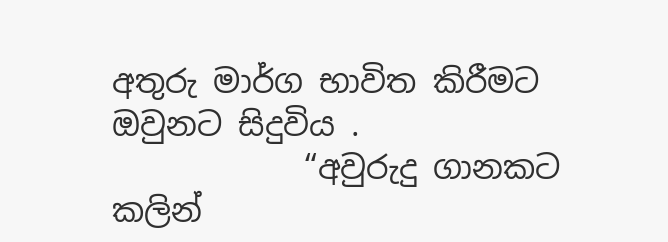අතුරු මාර්ග භාවිත කිරීමට ඔවුනට සිදුවිය .
            “අවුරුදු ගානකට කලින්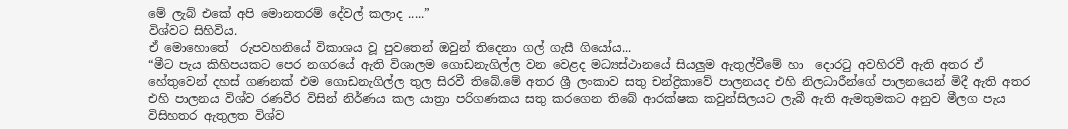මේ ලැබ් එකේ අපි මොනතරම් දේවල් කලාද .....”
විශ්වට සිහිවිය.
ඒ මොහොතේ  රුපවහනියේ විකාශය වූ පුවතෙන් ඔවුන් තිදෙනා ගල් ගැසී ගියෝය...
“මීට පැය කිහිපයකට පෙර නගරයේ ඇති විශාලම ගොඩනැගිල්ල වන වෙළද මධ්‍යස්ථානයේ සියලුම ඇතුල්වීමේ හා  දොරටු අවහිරවී ඇති අතර ඒ හේතුවෙන් දහස් ගණනක් එම ගොඩනැගිල්ල තුල සිරවී තිබේ.මේ අතර ශ්‍රී ලංකාව සතු චන්ද්‍රිකාවේ පාලනයද එහි නිලධාරීන්ගේ පාලනයෙන් මිදී ඇති අතර එහි පාලනය විශ්ව රණවීර විසින් නිර්ණය කල යාත්‍රා පරිගණකය සතු කරගෙන තිබේ ආරක්ෂක කවුන්සිලයට ලැබී ඇති ඇමතුමකට අනුව මීලග පැය විසිහතර ඇතුලත විශ්ව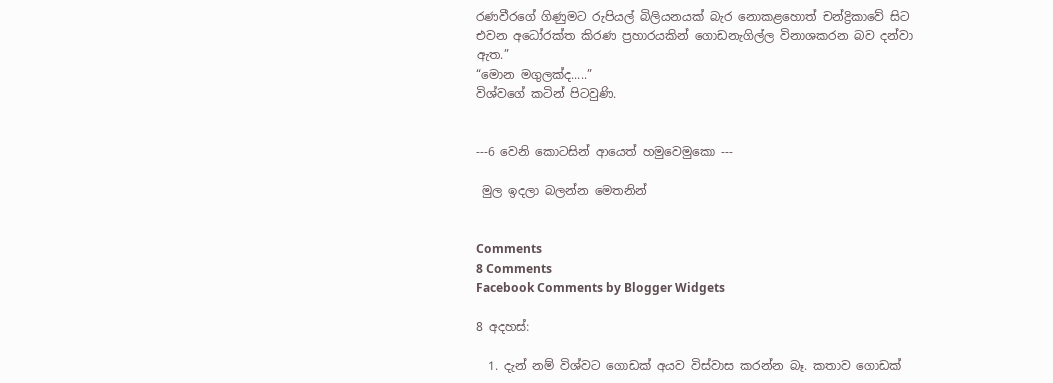රණවීරගේ ගිණුමට රුපියල් බිලියනයක් බැර නොකළහොත් චන්ද්‍රිකාවේ සිට එවන අධෝරක්ත කිරණ ප්‍රහාරයකින් ගොඩනැගිල්ල විනාශකරන බව දන්වා ඇත.”
“මොන මගුලක්ද.....”
විශ්වගේ කටින් පිටවුණි.


---6 වෙනි කොටසින් ආයෙත් හමුවෙමුකො ---

 මුල ඉදලා බලන්න මෙතනින්


Comments
8 Comments
Facebook Comments by Blogger Widgets

8 අදහස්:

  1. දැන් නම් විශ්වට ගොඩක් අයව විස්වාස කරන්න බෑ. කතාව ගොඩක්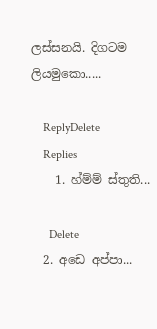ලස්සනයි. දිගටම ලියමුකො.....

    ReplyDelete
    Replies
    1. හ්ම්ම් ස්තුති...

      Delete
  2. අඩෙ අප්පා...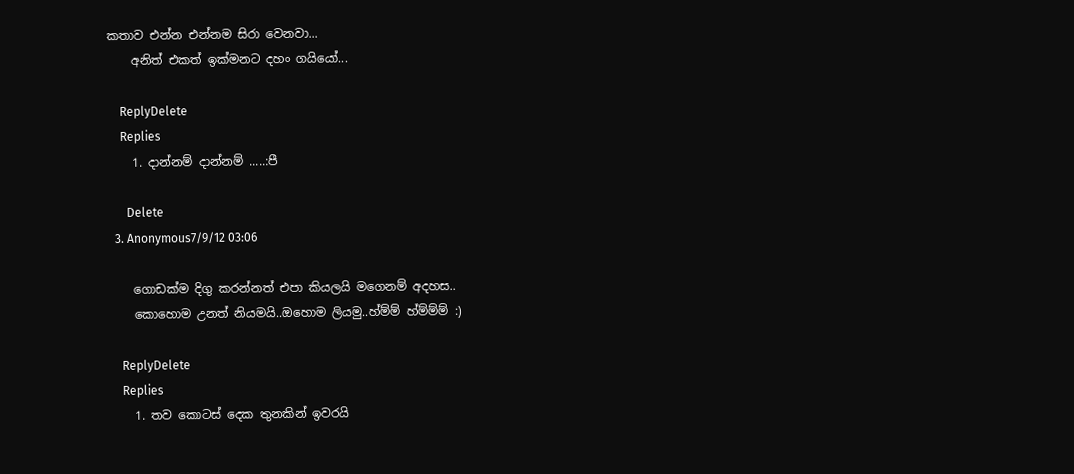කතාව එන්න එන්නම සිරා වෙනවා...
    අනිත් එකත් ඉක්මනට දහං ගයියෝ...

    ReplyDelete
    Replies
    1. දාන්නම් දාන්නම් .....:පී

      Delete
  3. Anonymous7/9/12 03:06

    ගොඩක්ම දිගු කරන්නත් එපා කියලයි මගෙනම් අදහස..
    කොහොම උනත් නියමයි..ඔහොම ලියමු..හ්ම්ම් හ්ම්ම්ම් :)

    ReplyDelete
    Replies
    1. තව කොටස් දෙක තුනකින් ඉවරයි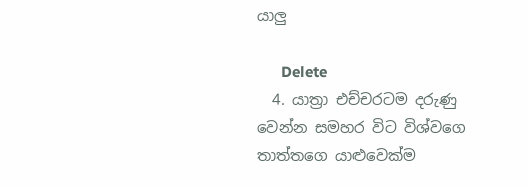යාලු

      Delete
  4. යාත්‍රා එච්චරටම දරුණු වෙන්න සමහර විට විශ්වගෙ තාත්තගෙ යාළුවෙක්ම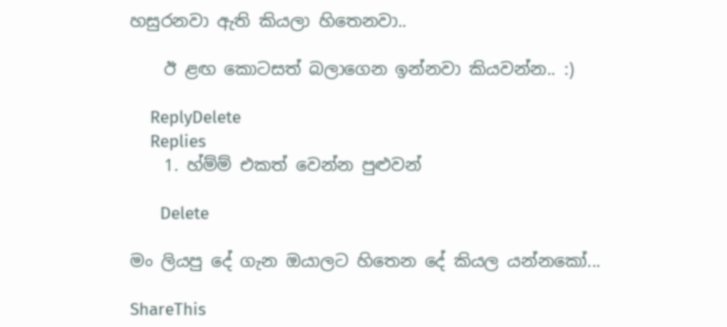හසුරනවා ඇති කියලා හිතෙනවා..

    ඊ ළඟ කොටසත් බලාගෙන ඉන්නවා කියවන්න.. :)

    ReplyDelete
    Replies
    1. හ්ම්ම් එකත් වෙන්න පුළුවන්

      Delete

මං ලියපු දේ ගැන ඔයාලට හිතෙන දේ කියල යන්නකෝ...

ShareThis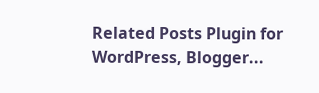Related Posts Plugin for WordPress, Blogger...